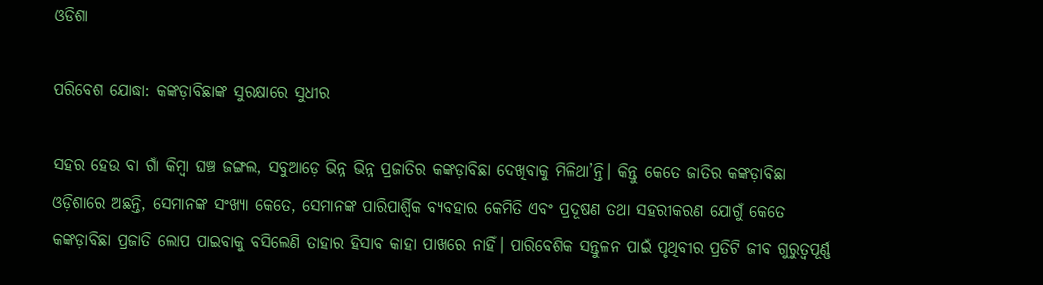ଓଡିଶା

ପରିବେଶ ଯୋଦ୍ଧା: କଙ୍କଡ଼ାବିଛାଙ୍କ ସୁରକ୍ଷାରେ ସୁଧୀର

ସହର ହେଉ ବା ଗାଁ କିମ୍ବା ଘଞ୍ଚ ଜଙ୍ଗଲ, ସବୁଆଡ଼େ ଭିନ୍ନ ଭିନ୍ନ ପ୍ରଜାତିର କଙ୍କଡ଼ାବିଛା ଦେଖିବାକୁ ମିଳିଥା’ନ୍ତି। କିନ୍ତୁ କେତେ ଜାତିର କଙ୍କଡ଼ାବିଛା ଓଡ଼ିଶାରେ ଅଛନ୍ତି, ସେମାନଙ୍କ ସଂଖ୍ୟା କେତେ, ସେମାନଙ୍କ ପାରିପାର୍ଶ୍ବିକ ବ୍ୟବହାର କେମିତି ଏବଂ ପ୍ରଦୂଷଣ ତଥା ସହରୀକରଣ ଯୋଗୁଁ କେତେ କଙ୍କଡ଼ାବିଛା ପ୍ରଜାତି ଲୋପ ପାଇବ‌ାକୁ ବସିଲେଣି ତାହାର ହିସାବ କାହା ପାଖରେ ନାହିଁ। ପାରିବେଶିକ ସନ୍ତୁଳନ ପାଇଁ ପୃଥିବୀର ପ୍ରତିଟି ଜୀବ ଗୁରୁତ୍ବପୂର୍ଣ୍ଣ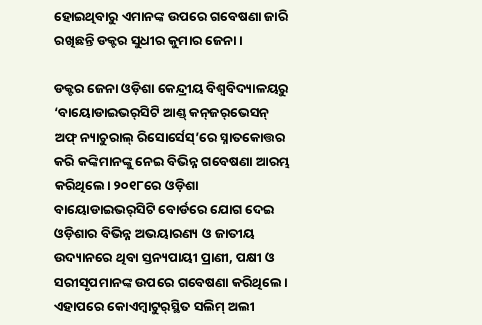ହୋଇଥିବାରୁ ଏମାନଙ୍କ ଉପରେ ଗବେଷଣା ଜାରି ରଖିଛନ୍ତି ଡକ୍ଟର ସୁଧୀର କୁମାର ଜେନା।

ଡକ୍ଟର ଜେନା ଓଡ଼ିଶା କେନ୍ଦ୍ରୀୟ ବିଶ୍ବବିଦ୍ୟାଳୟରୁ ‘ବାୟୋଡାଇଭର୍‌ସିଟି ଆଣ୍ଡ୍‌ କନ୍‌ଜର୍‌ଭେସନ୍‌ ଅଫ୍‌ ନ୍ୟାଚୁରାଲ୍‌ ରିସୋର୍ସେସ୍‌’ରେ ସ୍ନାତକୋତ୍ତର କରି କଙ୍କିମାନଙ୍କୁ ନେଇ ବିଭିନ୍ନ ଗବେଷଣା ଆରମ୍ଭ କରିଥିଲେ। ୨୦୧୮ରେ ଓଡ଼ିଶା ବାୟୋଡାଇଭର୍‌ସିଟି ବୋର୍ଡରେ ଯୋଗ ଦେଇ ଓଡ଼ିଶାର ବିଭିନ୍ନ ଅଭୟାରଣ୍ୟ ଓ ଜାତୀୟ ଉଦ୍ୟାନରେ ଥିବା ସ୍ତନ୍ୟପାୟୀ ପ୍ରାଣୀ, ପକ୍ଷୀ ଓ ସରୀସୃପମାନଙ୍କ ଉପରେ ଗବେଷଣା କରିଥିଲେ। ଏହାପରେ କୋଏମ୍ବାଟୁର୍‌ସ୍ଥିତ ସଲିମ୍‌ ଅଲୀ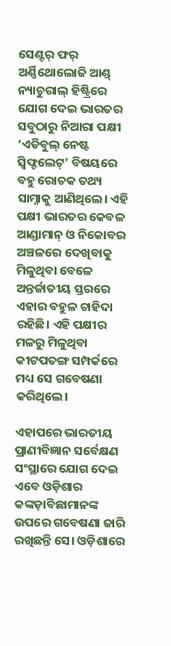ସେଣ୍ଟର୍‌ ଫର୍‌ ଅର୍ଣ୍ଣିଥୋଲୋଜି ଆଣ୍ଡ୍‌ ନ୍ୟାଚୁରାଲ୍‌ ହିଷ୍ଟ୍ରିରେ ଯୋଗ ଦେଇ ଭାରତର ସବୁଠାରୁ ନିଆରା ପକ୍ଷୀ ‘ଏଡିବୁଲ୍‌ ନେଷ୍ଟ ସ୍ବିଫ୍ଟଲେଟ୍‌’ ବିଷୟରେ ବହୁ ରୋଚକ ତଥ୍ୟ ସାମ୍ନାକୁ ଆଣିଥିଲେ। ଏହି ପକ୍ଷୀ ‌ଭାରତର କେବଳ ଆଣ୍ଡାମାନ୍ ଓ ନିକୋବର ଅଞ୍ଚଳରେ ଦେଖିବାକୁ ମିଳୁଥିବା ବେଳେ ଅନ୍ତର୍ଜାତୀୟ ସ୍ତରରେ ଏହାର ବହୁଳ ଚାହିଦା ରହିଛି। ଏହି ପକ୍ଷୀର ମଳରୁ ମିଳୁଥିବା କୀଟପତଙ୍ଗ ସମ୍ପର୍କରେ ମଧ୍ୟ ସେ ଗବେ‌ଷଣା କରିଥିଲେ।

ଏହାପରେ ‌ଭାରତୀୟ ପ୍ରାଣୀବିଜ୍ଞାନ ସର୍ବେକ୍ଷଣ ସଂସ୍ଥାରେ ଯୋଗ ଦେଇ ଏବେ ଓଡ଼ିଶାର କଙ୍କଡ଼ାବିଛାମାନଙ୍କ ଉପରେ ଗବେଷଣା ଜାରି ରଖିଛନ୍ତି ସେ। ଓଡ଼ିଶାରେ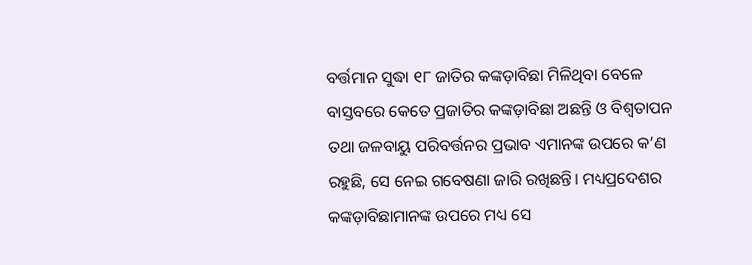ବର୍ତ୍ତମାନ ସୁଦ୍ଧା ୧୮ ଜାତିର କଙ୍କଡ଼ାବିଛା ମିଳିଥିବା ବେଳେ ବାସ୍ତ‌ବରେ କେତେ ପ୍ରଜାତିର କଙ୍କଡ଼ାବିଛା ଅଛନ୍ତି ଓ ବିଶ୍ବତାପନ ତଥା ଜଳବାୟୁ ପରିବର୍ତ୍ତନର ପ୍ରଭାବ ଏମାନଙ୍କ ଉପରେ କ’ଣ ରହୁଛି, ସେ ନେଇ ଗବେଷଣା ଜାରି ରଖିଛନ୍ତି। ମଧ୍ୟପ୍ରଦେଶର କଙ୍କଡ଼ାବିଛାମାନଙ୍କ ଉପରେ ମଧ୍ୟ ସେ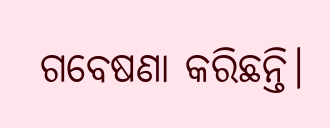ଗବେଷଣା କରିଛନ୍ତି।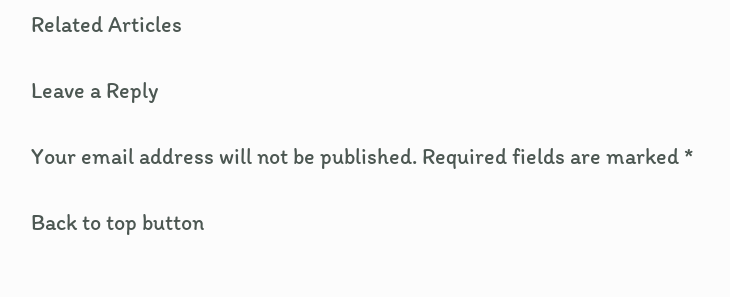Related Articles

Leave a Reply

Your email address will not be published. Required fields are marked *

Back to top button